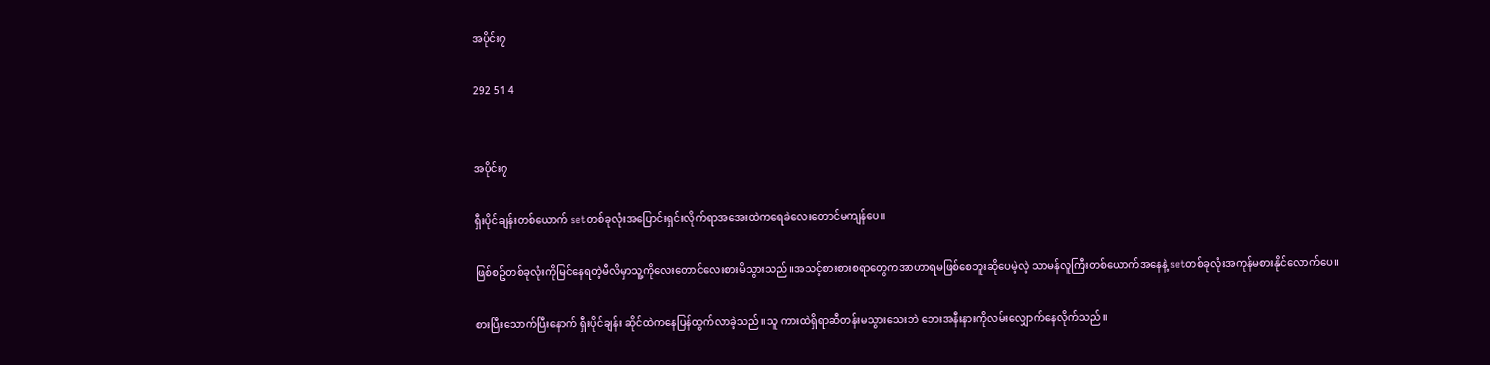အပိုင်း၇

292 51 4


အပိုင်း၇

ရှီးပိုင်ချန်းတစ်ယောက် setတစ်ခုလုံးအပြောင်းရှင်းလိုက်ရာအအေးထဲကရေခဲလေးတောင်မကျန်ပေ။

ဖြစ်စဥ်တစ်ခုလုံးကိုမြင်နေရတဲ့မီလိမှာသူ့ကိုလေးတောင်လေးစားမိသွားသည်။အသင့်စားစားစရာတွေကအာဟာရမဖြစ်စေဘူးဆိုပေမဲ့လဲ့ သာမန်လူကြီးတစ်ယောက်အနေနဲ့ setတစ်ခုလုံးအကုန်မစားနိုင်လောက်ပေ။

စားပြီးသောက်ပြီးနောက် ရှီးပိုင်ချန်း ဆိုင်ထဲကနေပြန်ထွက်လာခဲ့သည်။သူ ကားထဲရှိရာဆီတန်းမသွားသေးဘဲ ဘေးအနီးနားကိုလမ်းလျှောက်နေလိုက်သည်။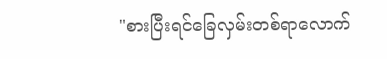"စားပြီးရင်ခြေလှမ်းတစ်ရာလောက်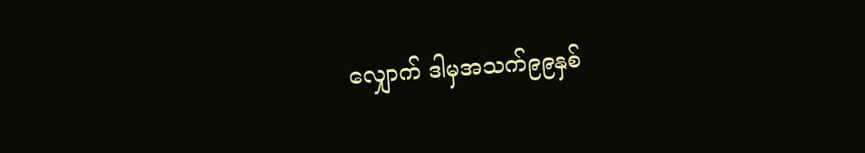လျှောက် ဒါမှအသက်၉၉နှစ်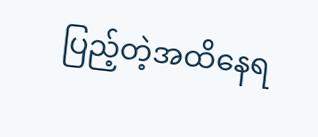ပြည့်တဲ့အထိနေရ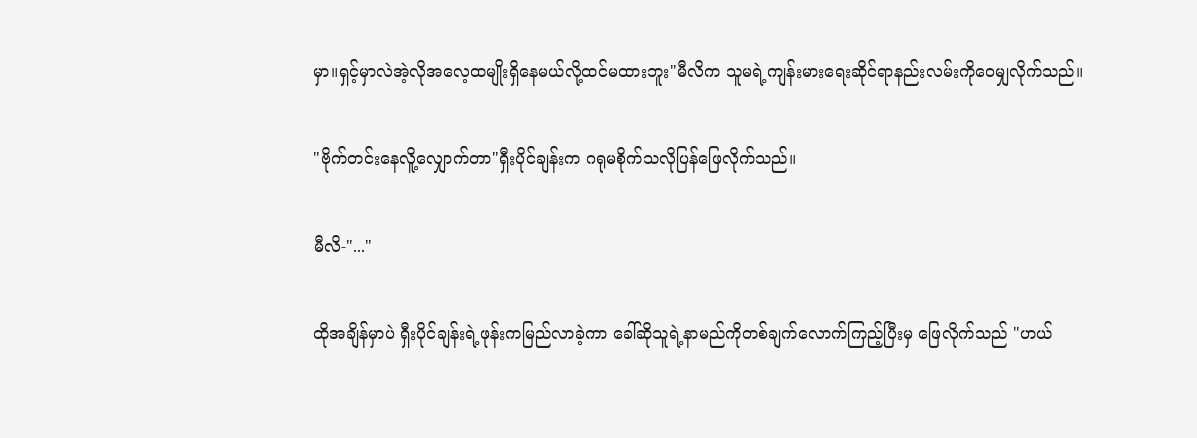မှာ။ရှင့်မှာလဲအဲ့လိုအလေ့ထမျိုးရှိနေမယ်လို့ထင်မထားဘူး"မီလိက သူမရဲ့ကျန်းမားရေးဆိုင်ရာနည်းလမ်းကိုဝေမျှလိုက်သည်။

"ဗိုက်တင်းနေလိူ့လျှောက်တာ"ရှီးပိုင်ချန်းက ဂရုမစိုက်သလိုပြန်ဖြေလိုက်သည်။

မီလိ-"..."

ထိုအချိန်မှာပဲ ရှီးပိုင်ချန်းရဲ့ဖုန်းကမြည်လာခဲ့ကာ ခေါ်ဆိုသူရဲ့နာမည်ကိုတစ်ချက်လောက်ကြည့်ပြီးမှ ဖြေလိုက်သည် "ဟယ်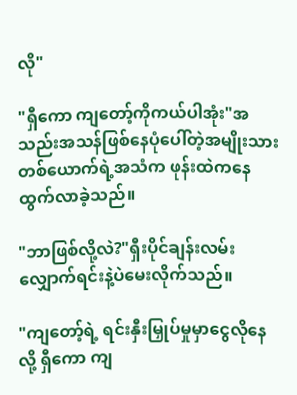လို"

"ရှီကော ကျတော့်ကိုကယ်ပါအုံး"အသည်းအသန်ဖြစ်နေပုံပေါ်တဲ့အမျိုးသားတစ်ယောက်ရဲ့အသံက ဖုန်းထဲကနေထွက်လာခဲ့သည်။

"ဘာဖြစ်လို့လဲ?"ရှီးပိုင်ချန်းလမ်းလျှောက်ရင်းနဲ့ပဲမေးလိုက်သည်။

"ကျတော့်ရဲ့ ရင်းနှီးမြှုပ်မှုမှာငွေလိုနေလို့ ရှီကော ကျ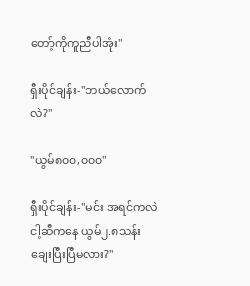တော့်ကိုကူညီပါအုံး"

ရှီးပိုင်ချန်း-"ဘယ်လောက်လဲ?"

"ယွမ်၈၀၀,၀၀၀"

ရှီးပိုင်ချန်း-"မင်း အရင်ကလဲငါ့ဆီကနေ ယွမ်၂.၈သန်းချေးပြီးပြီမလား?"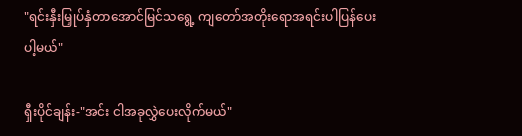"ရင်းနှီးမြှုပ်နှံတာအောင်မြင်သရွေ့ ကျတော်အတိုးရောအရင်းပါပြန်ပေးပါ့မယ်"

ရှီးပိုင်ချန်း-"အင်း ငါအခုလွှဲပေးလိုက်မယ်"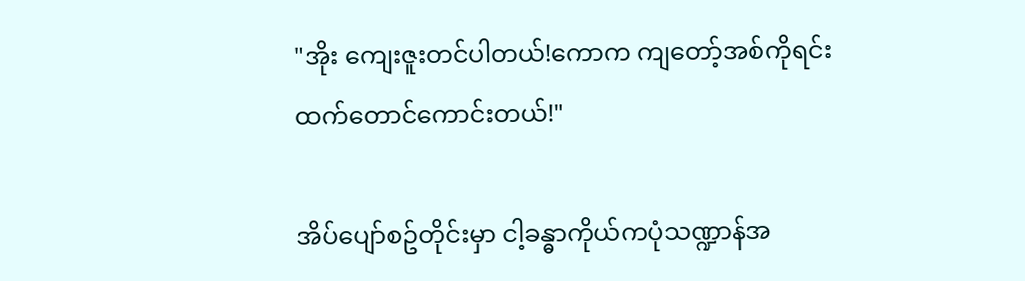"အိုး ကျေးဇူးတင်ပါတယ်!ကောက ကျတော့်အစ်ကိုရင်းထက်တောင်ကောင်းတယ်!"

အိပ်ပျော်စဥ်တိုင်းမှာ ငါ့ခန္ဓာကိုယ်ကပုံသဏ္ဍာန်အ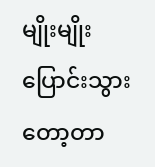မျိုးမျိုးပြောင်းသွားတော့တာ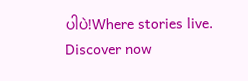ပါပဲ!Where stories live. Discover now